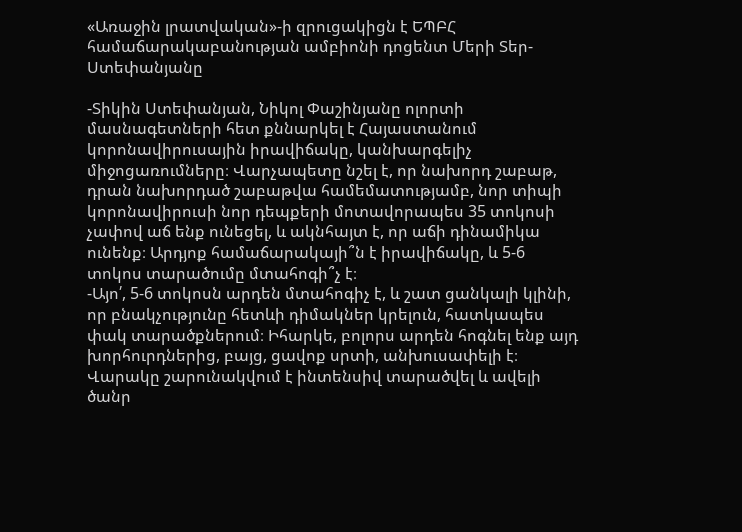«Առաջին լրատվական»-ի զրուցակիցն է ԵՊԲՀ համաճարակաբանության ամբիոնի դոցենտ Մերի Տեր-Ստեփանյանը

-Տիկին Ստեփանյան, Նիկոլ Փաշինյանը ոլորտի մասնագետների հետ քննարկել է Հայաստանում կորոնավիրուսային իրավիճակը, կանխարգելիչ միջոցառումները։ Վարչապետը նշել է, որ նախորդ շաբաթ, դրան նախորդած շաբաթվա համեմատությամբ, նոր տիպի կորոնավիրուսի նոր դեպքերի մոտավորապես 35 տոկոսի չափով աճ ենք ունեցել, և ակնհայտ է, որ աճի դինամիկա ունենք։ Արդյոք համաճարակայի՞ն է իրավիճակը, և 5-6 տոկոս տարածումը մտահոգի՞չ է։
-Այո՛, 5-6 տոկոսն արդեն մտահոգիչ է, և շատ ցանկալի կլինի, որ բնակչությունը հետևի դիմակներ կրելուն, հատկապես փակ տարածքներում։ Իհարկե, բոլորս արդեն հոգնել ենք այդ խորհուրդներից, բայց, ցավոք սրտի, անխուսափելի է։ Վարակը շարունակվում է ինտենսիվ տարածվել և ավելի ծանր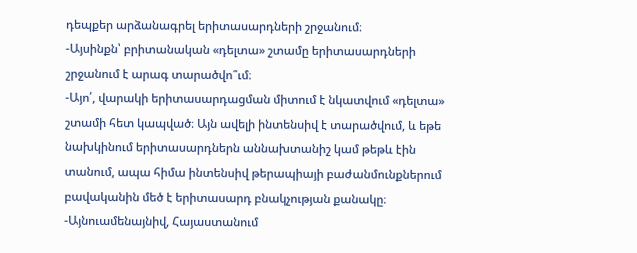դեպքեր արձանագրել երիտասարդների շրջանում։
-Այսինքն՝ բրիտանական «դելտա» շտամը երիտասարդների շրջանում է արագ տարածվո՞ւմ։
-Այո՛, վարակի երիտասարդացման միտում է նկատվում «դելտա» շտամի հետ կապված։ Այն ավելի ինտենսիվ է տարածվում, և եթե նախկինում երիտասարդներն աննախտանիշ կամ թեթև էին տանում, ապա հիմա ինտենսիվ թերապիայի բաժանմունքներում բավականին մեծ է երիտասարդ բնակչության քանակը։
-Այնուամենայնիվ, Հայաստանում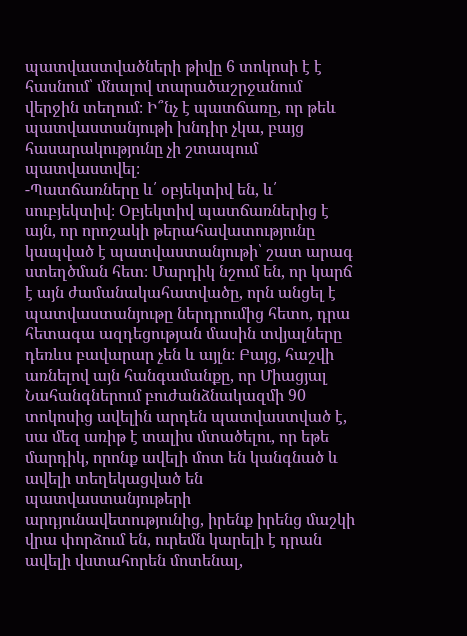պատվաստվածների թիվը 6 տոկոսի է է հասնում՝ մնալով տարածաշրջանում վերջին տեղում։ Ի՞նչ է պատճառը, որ թեև պատվաստանյութի խնդիր չկա, բայց հասարակությունը չի շտապում պատվաստվել։
-Պատճառները և՛ օբյեկտիվ են, և՛ սուբյեկտիվ։ Օբյեկտիվ պատճառներից է այն, որ որոշակի թերահավատությունը կապված է պատվաստանյութի՝ շատ արագ ստեղծման հետ։ Մարդիկ նշում են, որ կարճ է այն ժամանակահատվածը, որն անցել է պատվաստանյութը ներդրումից հետո, դրա հետագա ազդեցության մասին տվյալները դեռևս բավարար չեն և այլն։ Բայց, հաշվի առնելով այն հանգամանքը, որ Միացյալ Նահանգներում բուժանձնակազմի 90 տոկոսից ավելին արդեն պատվաստված է, սա մեզ առիթ է տալիս մտածելու, որ եթե մարդիկ, որոնք ավելի մոտ են կանգնած և ավելի տեղեկացված են պատվաստանյութերի արդյունավետությունից, իրենք իրենց մաշկի վրա փորձում են, ուրեմն կարելի է դրան ավելի վստահորեն մոտենալ,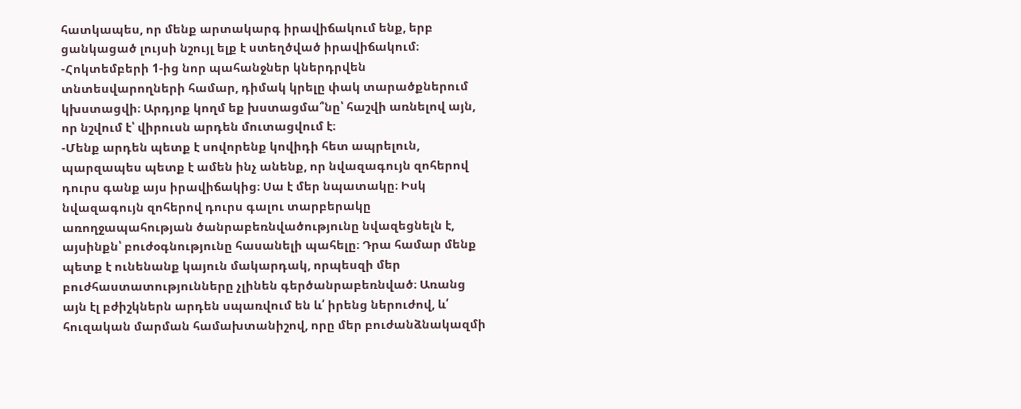հատկապես, որ մենք արտակարգ իրավիճակում ենք, երբ ցանկացած լույսի նշույլ ելք է ստեղծված իրավիճակում։
-Հոկտեմբերի 1-ից նոր պահանջներ կներդրվեն տնտեսվարողների համար, դիմակ կրելը փակ տարածքներում կխստացվի։ Արդյոք կողմ եք խստացմա՞նը՝ հաշվի առնելով այն, որ նշվում է՝ վիրուսն արդեն մուտացվում է։
-Մենք արդեն պետք է սովորենք կովիդի հետ ապրելուն, պարզապես պետք է ամեն ինչ անենք, որ նվազագույն զոհերով դուրս գանք այս իրավիճակից։ Սա է մեր նպատակը։ Իսկ նվազագույն զոհերով դուրս գալու տարբերակը առողջապահության ծանրաբեռնվածությունը նվազեցնելն է, այսինքն՝ բուժօգնությունը հասանելի պահելը։ Դրա համար մենք պետք է ունենանք կայուն մակարդակ, որպեսզի մեր բուժհաստատությունները չլինեն գերծանրաբեռնված։ Առանց այն էլ բժիշկներն արդեն սպառվում են և՛ իրենց ներուժով, և՛ հուզական մարման համախտանիշով, որը մեր բուժանձնակազմի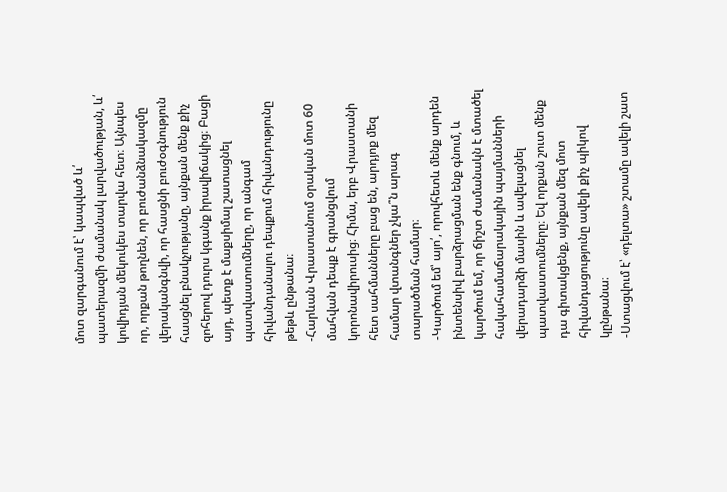մոտ զարգանում է՝ կապված և՛ պատերազմի ժամանակ լարվածության, և՛ կովիդյան մեկուկես տարվա հետ։ Այնպես որ, որքան թողնեն, որ բուժանձնակազմը վերականգնվի, որ հասցնի բուժօգնություն հասցնել բնակչությանը, այնքան մենք քիչ զոհերով դուրս կգանք իրավիճակից։ Բացի այդ, պետք է մաքսիմալ շատացնել պատվաստումները, որ անգամ հիվանդանալու դեպքում հիվանդությունը թեթև ընթանա։
-Հարևան Վրաստանում օրական մոտ 60 մահվան դեպք է գրանցվում կորոնավիրուսից։ Հիմա, երբ Վրաստանի հետ սահմանները բաց են, արդյոք մեզ համար վտանգներ չկա՞ն արագ տարածման համար։
-Կարծում եմ՝ այո՛, որովհետև մենք արդեն ինտենսիվ բարձրացման ենք գնում, և կարծում եմ, որ ճիշտ ժամանակն է մտածել հակահամաճարակային պայմանների վերադարձի մասին և ավելացնել պատվաստումները։ Եվ որքան շուտ մենք դա գիտակցենք, այնքան մեզ մոտ հիվանդացությունը ավելի քիչ պիկով կընթանա։
-Ստացվում է՝ «դելտա» շտամը ավելի շատ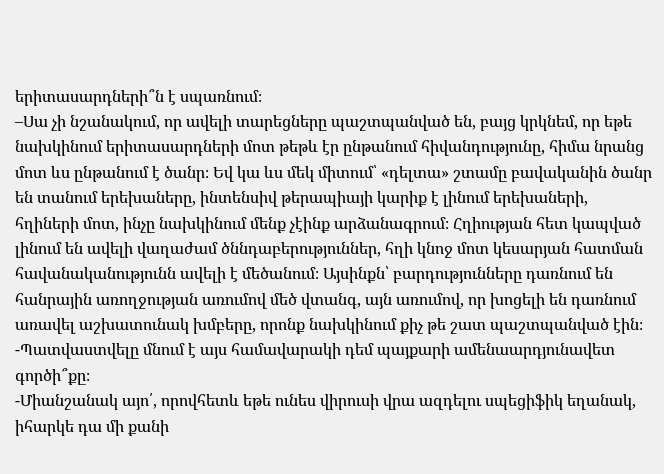երիտասարդների՞ն է սպառնում։
–Սա չի նշանակում, որ ավելի տարեցները պաշտպանված են, բայց կրկնեմ, որ եթե նախկինում երիտասարդների մոտ թեթև էր ընթանում հիվանդությունը, հիմա նրանց մոտ ևս ընթանում է ծանր։ Եվ կա ևս մեկ միտում՝ «դելտա» շտամը բավականին ծանր են տանում երեխաները, ինտենսիվ թերապիայի կարիք է լինում երեխաների, հղիների մոտ, ինչը նախկինում մենք չէինք արձանագրում։ Հղիության հետ կապված լինում են ավելի վաղաժամ ծննդաբերություններ, հղի կնոջ մոտ կեսարյան հատման հավանականությունն ավելի է մեծանում։ Այսինքն՝ բարդությունները դառնում են հանրային առողջության առումով մեծ վտանգ, այն առումով, որ խոցելի են դառնում առավել աշխատունակ խմբերը, որոնք նախկինում քիչ թե շատ պաշտպանված էին։
-Պատվաստվելը մնում է այս համավարակի դեմ պայքարի ամենաարդյունավետ գործի՞քը։
-Միանշանակ այո՛, որովհետև եթե ունես վիրուսի վրա ազդելու սպեցիֆիկ եղանակ, իհարկե դա մի քանի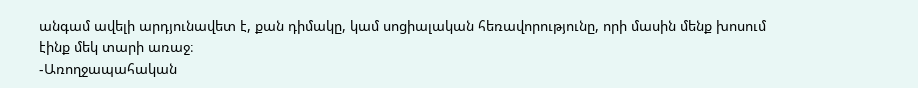անգամ ավելի արդյունավետ է, քան դիմակը, կամ սոցիալական հեռավորությունը, որի մասին մենք խոսում էինք մեկ տարի առաջ։
-Առողջապահական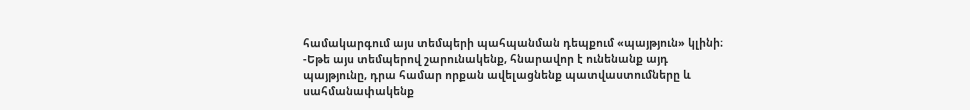համակարգում այս տեմպերի պահպանման դեպքում «պայթյուն» կլինի։
-Եթե այս տեմպերով շարունակենք, հնարավոր է ունենանք այդ պայթյունը, դրա համար որքան ավելացնենք պատվաստումները և սահմանափակենք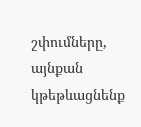շփումները, այնքան կթեթևացնենք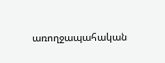առողջապահական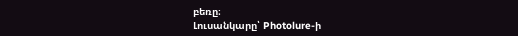բեռը։
Լուսանկարը՝ Photolure-ի